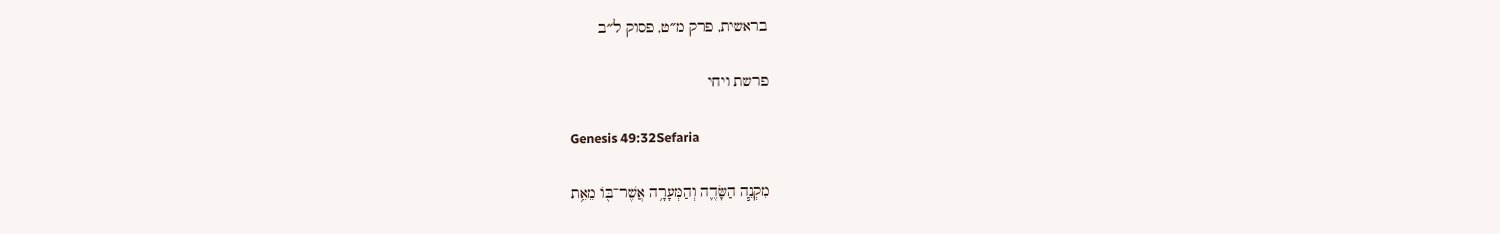בראשית, פרק מ״ט, פסוק ל״ב

פרשת ויחי

Genesis 49:32Sefaria

מִקְנֵ֧ה הַשָּׂדֶ֛ה וְהַמְּעָרָ֥ה אֲשֶׁר־בּ֖וֹ מֵאֵ֥ת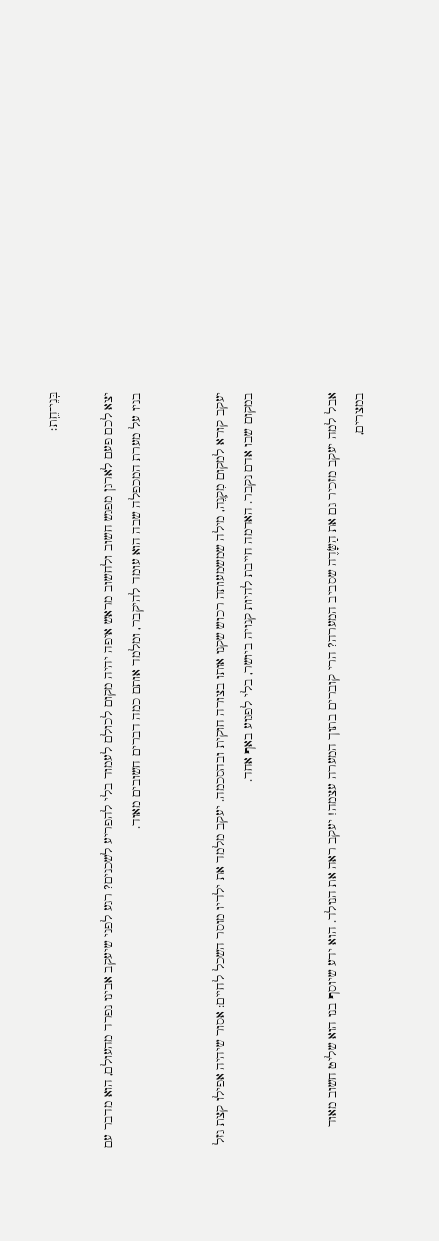בְּנֵי־חֵֽת׃

יצא לכם פעם לארגן מפגש חשוב ולחשוב מראש איפה יהיה מקום לכולם לעמוד בלי להפריע לשכנים? רגע לפני שיעקב אבינו נפרד מהעולם, הוא מדבר עם בניו על מערת המכפלה שבה הוא עומד להיקבר, ומלמד אותם כמה דברים חשובים מאוד.


יעקב קורא למקום מִקְנֵה, מילה שמשמעותה רכוש שקנו אותו בצורה חוקית ובהסכמה. יעקב מלמד את ילדיו מוסר השכל לחיים: אסור שיהיה אפילו קצת גזל במקום שבו אדם נקבר. האדמה חייבת להיות קנויה ביושר, בלי לפגוע באף אחד.


אבל למה יעקב מזכיר גם את הַשָּׂדֶה שסביב המערה? הרי קוברים בתוך המערה עצמה! יעקב ראה את הנולד. הוא ידע שיוסף בנו הוא שליט חשוב מאוד במצרים,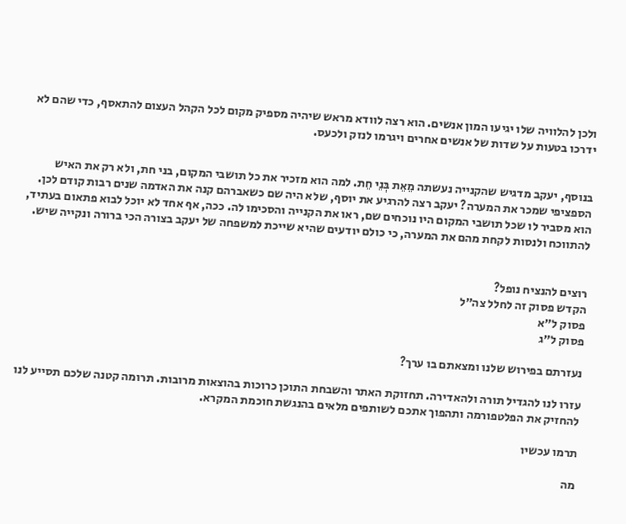ולכן להלוויה שלו יגיעו המון אנשים. הוא רצה לוודא מראש שיהיה מספיק מקום לכל הקהל העצום להתאסף, כדי שהם לא ידרכו בטעות על שדות של אנשים אחרים ויגרמו לנזק ולכעס.


בנוסף, יעקב מדגיש שהקנייה נעשתה מֵאֵת בְּנֵי חֵת. למה הוא מזכיר את כל תושבי המקום, בני חת, ולא רק את האיש הספציפי שמכר את המערה? יעקב רצה להרגיע את יוסף, שלא היה שם כשאברהם קנה את האדמה שנים רבות קודם לכן. הוא מסביר לו שכל תושבי המקום היו נוכחים שם, ראו את הקנייה והסכימו לה. ככה, אף אחד לא יוכל לבוא פתאום בעתיד, להתווכח ולנסות לקחת מהם את המערה, כי כולם יודעים שהיא שייכת למשפחה של יעקב בצורה הכי ברורה ונקייה שיש.


רוצים להנציח נופל?
הקדש פסוק זה לחלל צה״ל
פסוק ל״א
פסוק ל״ג

נעזרתם בפירוש שלנו ומצאתם בו ערך?

עזרו לנו להגדיל תורה ולהאדירה. תחזוקת האתר והשבחת התוכן כרוכות בהוצאות מרובות. תרומה קטנה שלכם תסייע לנו להחזיק את הפלטפורמה ותהפוך אתכם לשותפים מלאים בהנגשת חוכמת המקרא.

תרמו עכשיו

מה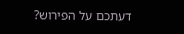דעתכם על הפירוש?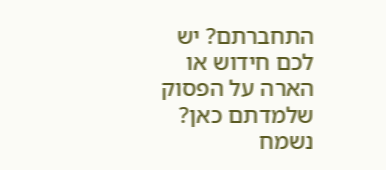התחברתם? יש לכם חידוש או הארה על הפסוק שלמדתם כאן? נשמח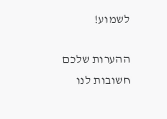לשמוע!

ההערות שלכם חשובות לנו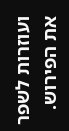ועוזרות לשפר את הפירוש.